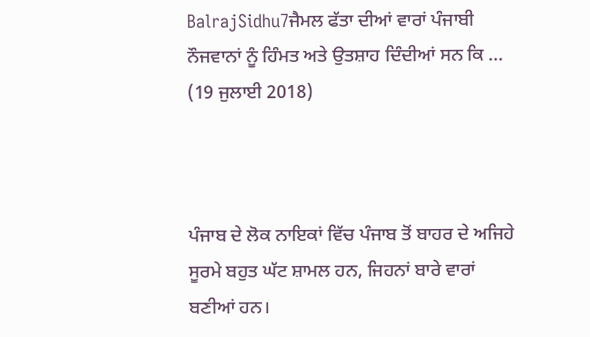BalrajSidhu7ਜੈਮਲ ਫੱਤਾ ਦੀਆਂ ਵਾਰਾਂ ਪੰਜਾਬੀ ਨੌਜਵਾਨਾਂ ਨੂੰ ਹਿੰਮਤ ਅਤੇ ਉਤਸ਼ਾਹ ਦਿੰਦੀਆਂ ਸਨ ਕਿ ...
(19 ਜੁਲਾਈ 2018)



ਪੰਜਾਬ ਦੇ ਲੋਕ ਨਾਇਕਾਂ ਵਿੱਚ ਪੰਜਾਬ ਤੋਂ ਬਾਹਰ ਦੇ ਅਜਿਹੇ ਸੂਰਮੇ ਬਹੁਤ ਘੱਟ ਸ਼ਾਮਲ ਹਨ, ਜਿਹਨਾਂ ਬਾਰੇ ਵਾਰਾਂ ਬਣੀਆਂ ਹਨ।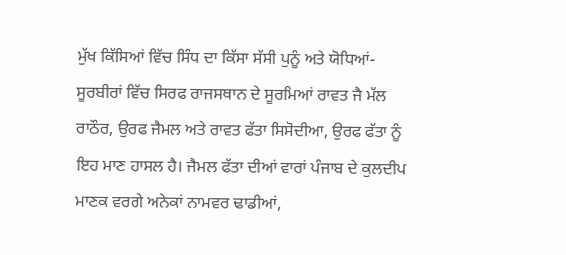ਮੁੱਖ ਕਿੱਸਿਆਂ ਵਿੱਚ ਸਿੰਧ ਦਾ ਕਿੱਸਾ ਸੱਸੀ ਪੁਨੂੰ ਅਤੇ ਯੋਧਿਆਂ-ਸੂਰਬੀਰਾਂ ਵਿੱਚ ਸਿਰਫ ਰਾਜਸਥਾਨ ਦੇ ਸੂਰਮਿਆਂ ਰਾਵਤ ਜੈ ਮੱਲ ਰਾਠੌਰ, ਉਰਫ ਜੈਮਲ ਅਤੇ ਰਾਵਤ ਫੱਤਾ ਸਿਸੋਦੀਆ, ਉਰਫ ਫੱਤਾ ਨੂੰ ਇਹ ਮਾਣ ਹਾਸਲ ਹੈ। ਜੈਮਲ ਫੱਤਾ ਦੀਆਂ ਵਾਰਾਂ ਪੰਜਾਬ ਦੇ ਕੁਲਦੀਪ ਮਾਣਕ ਵਰਗੇ ਅਨੇਕਾਂ ਨਾਮਵਰ ਢਾਡੀਆਂ,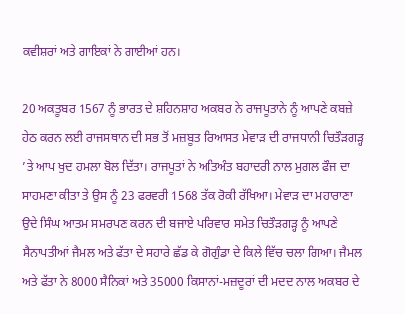ਕਵੀਸ਼ਰਾਂ ਅਤੇ ਗਾਇਕਾਂ ਨੇ ਗਾਈਆਂ ਹਨ।

20 ਅਕਤੂਬਰ 1567 ਨੂੰ ਭਾਰਤ ਦੇ ਸ਼ਹਿਨਸ਼ਾਹ ਅਕਬਰ ਨੇ ਰਾਜਪੂਤਾਨੇ ਨੂੰ ਆਪਣੇ ਕਬਜ਼ੇ ਹੇਠ ਕਰਨ ਲਈ ਰਾਜਸਥਾਨ ਦੀ ਸਭ ਤੋਂ ਮਜ਼ਬੂਤ ਰਿਆਸਤ ਮੇਵਾੜ ਦੀ ਰਾਜਧਾਨੀ ਚਿਤੌੜਗੜ੍ਹ ’ਤੇ ਆਪ ਖੁਦ ਹਮਲਾ ਬੋਲ ਦਿੱਤਾ। ਰਾਜਪੂਤਾਂ ਨੇ ਅਤਿਅੰਤ ਬਹਾਦਰੀ ਨਾਲ ਮੁਗਲ ਫੌਜ ਦਾ ਸਾਹਮਣਾ ਕੀਤਾ ਤੇ ਉਸ ਨੂੰ 23 ਫਰਵਰੀ 1568 ਤੱਕ ਰੋਕੀ ਰੱਖਿਆ। ਮੇਵਾੜ ਦਾ ਮਹਾਰਾਣਾ ਉਦੇ ਸਿੰਘ ਆਤਮ ਸਮਰਪਣ ਕਰਨ ਦੀ ਬਜਾਏ ਪਰਿਵਾਰ ਸਮੇਤ ਚਿਤੌੜਗੜ੍ਹ ਨੂੰ ਆਪਣੇ ਸੈਨਾਪਤੀਆਂ ਜੈਮਲ ਅਤੇ ਫੱਤਾ ਦੇ ਸਹਾਰੇ ਛੱਡ ਕੇ ਗੋਗੁੰਡਾ ਦੇ ਕਿਲੇ ਵਿੱਚ ਚਲਾ ਗਿਆ। ਜੈਮਲ ਅਤੇ ਫੱਤਾ ਨੇ 8000 ਸੈਨਿਕਾਂ ਅਤੇ 35000 ਕਿਸਾਨਾਂ-ਮਜ਼ਦੂਰਾਂ ਦੀ ਮਦਦ ਨਾਲ ਅਕਬਰ ਦੇ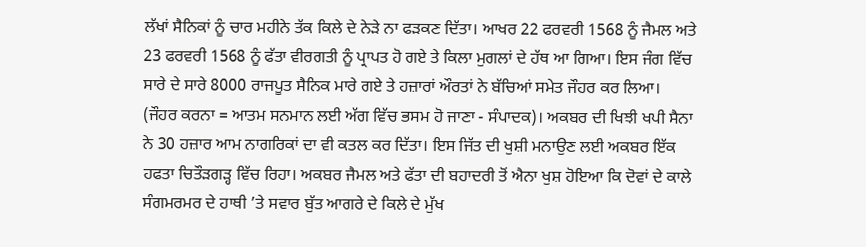ਲੱਖਾਂ ਸੈਨਿਕਾਂ ਨੂੰ ਚਾਰ ਮਹੀਨੇ ਤੱਕ ਕਿਲੇ ਦੇ ਨੇੜੇ ਨਾ ਫੜਕਣ ਦਿੱਤਾ। ਆਖਰ 22 ਫਰਵਰੀ 1568 ਨੂੰ ਜੈਮਲ ਅਤੇ 23 ਫਰਵਰੀ 1568 ਨੂੰ ਫੱਤਾ ਵੀਰਗਤੀ ਨੂੰ ਪ੍ਰਾਪਤ ਹੋ ਗਏ ਤੇ ਕਿਲਾ ਮੁਗਲਾਂ ਦੇ ਹੱਥ ਆ ਗਿਆ। ਇਸ ਜੰਗ ਵਿੱਚ ਸਾਰੇ ਦੇ ਸਾਰੇ 8000 ਰਾਜਪੂਤ ਸੈਨਿਕ ਮਾਰੇ ਗਏ ਤੇ ਹਜ਼ਾਰਾਂ ਔਰਤਾਂ ਨੇ ਬੱਚਿਆਂ ਸਮੇਤ ਜੌਹਰ ਕਰ ਲਿਆ। (ਜੌਹਰ ਕਰਨਾ = ਆਤਮ ਸਨਮਾਨ ਲਈ ਅੱਗ ਵਿੱਚ ਭਸਮ ਹੋ ਜਾਣਾ - ਸੰਪਾਦਕ)। ਅਕਬਰ ਦੀ ਖਿਝੀ ਖਪੀ ਸੈਨਾ ਨੇ 30 ਹਜ਼ਾਰ ਆਮ ਨਾਗਰਿਕਾਂ ਦਾ ਵੀ ਕਤਲ ਕਰ ਦਿੱਤਾ। ਇਸ ਜਿੱਤ ਦੀ ਖੁਸ਼ੀ ਮਨਾਉਣ ਲਈ ਅਕਬਰ ਇੱਕ ਹਫਤਾ ਚਿਤੌੜਗੜ੍ਹ ਵਿੱਚ ਰਿਹਾ। ਅਕਬਰ ਜੈਮਲ ਅਤੇ ਫੱਤਾ ਦੀ ਬਹਾਦਰੀ ਤੋਂ ਐਨਾ ਖੁਸ਼ ਹੋਇਆ ਕਿ ਦੋਵਾਂ ਦੇ ਕਾਲੇ ਸੰਗਮਰਮਰ ਦੇ ਹਾਥੀ ’ਤੇ ਸਵਾਰ ਬੁੱਤ ਆਗਰੇ ਦੇ ਕਿਲੇ ਦੇ ਮੁੱਖ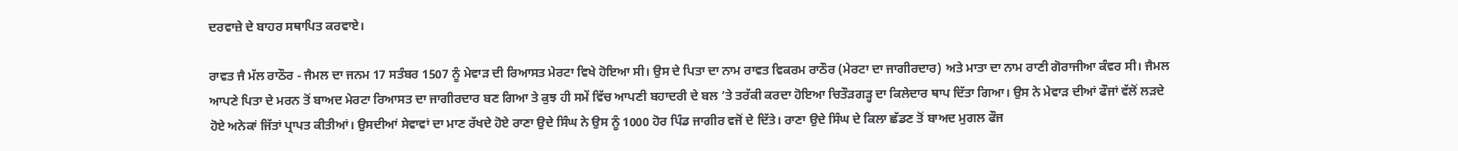ਦਰਵਾਜ਼ੇ ਦੇ ਬਾਹਰ ਸਥਾਪਿਤ ਕਰਵਾਏ।

ਰਾਵਤ ਜੈ ਮੱਲ ਰਾਠੌਰ - ਜੈਮਲ ਦਾ ਜਨਮ 17 ਸਤੰਬਰ 1507 ਨੂੰ ਮੇਵਾੜ ਦੀ ਰਿਆਸਤ ਮੇਰਟਾ ਵਿਖੇ ਹੋਇਆ ਸੀ। ਉਸ ਦੇ ਪਿਤਾ ਦਾ ਨਾਮ ਰਾਵਤ ਵਿਕਰਮ ਰਾਠੌਰ (ਮੇਰਟਾ ਦਾ ਜਾਗੀਰਦਾਰ) ਅਤੇ ਮਾਤਾ ਦਾ ਨਾਮ ਰਾਣੀ ਗੋਰਾਜੀਆ ਕੰਵਰ ਸੀ। ਜੈਮਲ ਆਪਣੇ ਪਿਤਾ ਦੇ ਮਰਨ ਤੋਂ ਬਾਅਦ ਮੇਰਟਾ ਰਿਆਸਤ ਦਾ ਜਾਗੀਰਦਾਰ ਬਣ ਗਿਆ ਤੇ ਕੁਝ ਹੀ ਸਮੇਂ ਵਿੱਚ ਆਪਣੀ ਬਹਾਦਰੀ ਦੇ ਬਲ ’ਤੇ ਤਰੱਕੀ ਕਰਦਾ ਹੋਇਆ ਚਿਤੌੜਗੜ੍ਹ ਦਾ ਕਿਲੇਦਾਰ ਥਾਪ ਦਿੱਤਾ ਗਿਆ। ਉਸ ਨੇ ਮੇਵਾੜ ਦੀਆਂ ਫੌਜਾਂ ਵੱਲੋਂ ਲੜਦੇ ਹੋਏ ਅਨੇਕਾਂ ਜਿੱਤਾਂ ਪ੍ਰਾਪਤ ਕੀਤੀਆਂ। ਉਸਦੀਆਂ ਸੇਵਾਵਾਂ ਦਾ ਮਾਣ ਰੱਖਦੇ ਹੋਏ ਰਾਣਾ ਉਦੇ ਸਿੰਘ ਨੇ ਉਸ ਨੂੰ 1000 ਹੋਰ ਪਿੰਡ ਜਾਗੀਰ ਵਜੋਂ ਦੇ ਦਿੱਤੇ। ਰਾਣਾ ਉਦੇ ਸਿੰਘ ਦੇ ਕਿਲਾ ਛੱਡਣ ਤੋਂ ਬਾਅਦ ਮੁਗਲ ਫੌਜ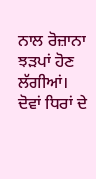ਨਾਲ ਰੋਜ਼ਾਨਾ ਝੜਪਾਂ ਹੋਣ ਲੱਗੀਆਂ। ਦੋਵਾਂ ਧਿਰਾਂ ਦੇ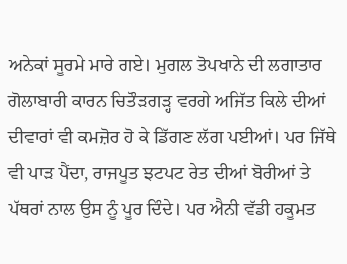ਅਨੇਕਾਂ ਸੂਰਮੇ ਮਾਰੇ ਗਏ। ਮੁਗਲ ਤੋਪਖਾਨੇ ਦੀ ਲਗਾਤਾਰ ਗੋਲਾਬਾਰੀ ਕਾਰਨ ਚਿਤੌੜਗੜ੍ਹ ਵਰਗੇ ਅਜਿੱਤ ਕਿਲੇ ਦੀਆਂ ਦੀਵਾਰਾਂ ਵੀ ਕਮਜ਼ੋਰ ਹੋ ਕੇ ਡਿੱਗਣ ਲੱਗ ਪਈਆਂ। ਪਰ ਜਿੱਥੇ ਵੀ ਪਾੜ ਪੈਂਦਾ, ਰਾਜਪੂਤ ਝਟਪਟ ਰੇਤ ਦੀਆਂ ਬੋਰੀਆਂ ਤੇ ਪੱਥਰਾਂ ਨਾਲ ਉਸ ਨੂੰ ਪੂਰ ਦਿੰਦੇ। ਪਰ ਐਨੀ ਵੱਡੀ ਹਕੂਮਤ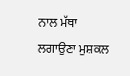ਨਾਲ ਮੱਥਾ ਲਗਾਉਣਾ ਮੁਸ਼ਕਲ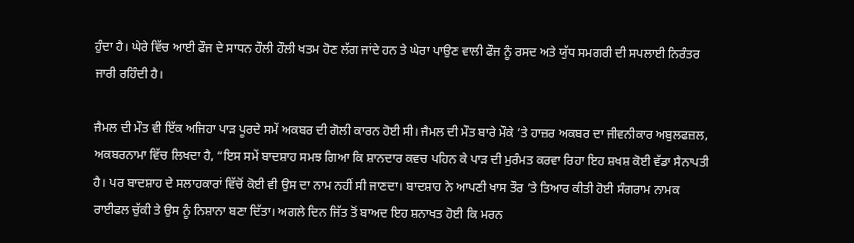ਹੁੰਦਾ ਹੈ। ਘੇਰੇ ਵਿੱਚ ਆਈ ਫੌਜ ਦੇ ਸਾਧਨ ਹੌਲੀ ਹੌਲੀ ਖਤਮ ਹੋਣ ਲੱਗ ਜਾਂਦੇ ਹਨ ਤੇ ਘੇਰਾ ਪਾਉਣ ਵਾਲੀ ਫੌਜ ਨੂੰ ਰਸਦ ਅਤੇ ਯੁੱਧ ਸਮਗਰੀ ਦੀ ਸਪਲਾਈ ਨਿਰੰਤਰ ਜਾਰੀ ਰਹਿੰਦੀ ਹੈ।

ਜੈਮਲ ਦੀ ਮੌਤ ਵੀ ਇੱਕ ਅਜਿਹਾ ਪਾੜ ਪੂਰਦੇ ਸਮੇਂ ਅਕਬਰ ਦੀ ਗੋਲੀ ਕਾਰਨ ਹੋਈ ਸੀ। ਜੈਮਲ ਦੀ ਮੌਤ ਬਾਰੇ ਮੌਕੇ ’ਤੇ ਹਾਜ਼ਰ ਅਕਬਰ ਦਾ ਜੀਵਨੀਕਾਰ ਅਬੁਲਫਜ਼ਲ, ਅਕਬਰਨਾਮਾ ਵਿੱਚ ਲਿਖਦਾ ਹੈ, “ਇਸ ਸਮੇਂ ਬਾਦਸ਼ਾਹ ਸਮਝ ਗਿਆ ਕਿ ਸ਼ਾਨਦਾਰ ਕਵਚ ਪਹਿਨ ਕੇ ਪਾੜ ਦੀ ਮੁਰੰਮਤ ਕਰਵਾ ਰਿਹਾ ਇਹ ਸ਼ਖਸ਼ ਕੋਈ ਵੱਡਾ ਸੈਨਾਪਤੀ ਹੈ। ਪਰ ਬਾਦਸ਼ਾਹ ਦੇ ਸਲਾਹਕਾਰਾਂ ਵਿੱਚੋਂ ਕੋਈ ਵੀ ਉਸ ਦਾ ਨਾਮ ਨਹੀਂ ਸੀ ਜਾਣਦਾ। ਬਾਦਸ਼ਾਹ ਨੇ ਆਪਣੀ ਖਾਸ ਤੌਰ ’ਤੇ ਤਿਆਰ ਕੀਤੀ ਹੋਈ ਸੰਗਰਾਮ ਨਾਮਕ ਰਾਈਫਲ ਚੁੱਕੀ ਤੇ ਉਸ ਨੂੰ ਨਿਸ਼ਾਨਾ ਬਣਾ ਦਿੱਤਾ। ਅਗਲੇ ਦਿਨ ਜਿੱਤ ਤੋਂ ਬਾਅਦ ਇਹ ਸ਼ਨਾਖਤ ਹੋਈ ਕਿ ਮਰਨ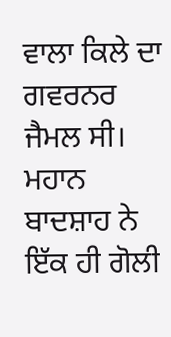ਵਾਲਾ ਕਿਲੇ ਦਾ ਗਵਰਨਰ ਜੈਮਲ ਸੀ। ਮਹਾਨ ਬਾਦਸ਼ਾਹ ਨੇ ਇੱਕ ਹੀ ਗੋਲੀ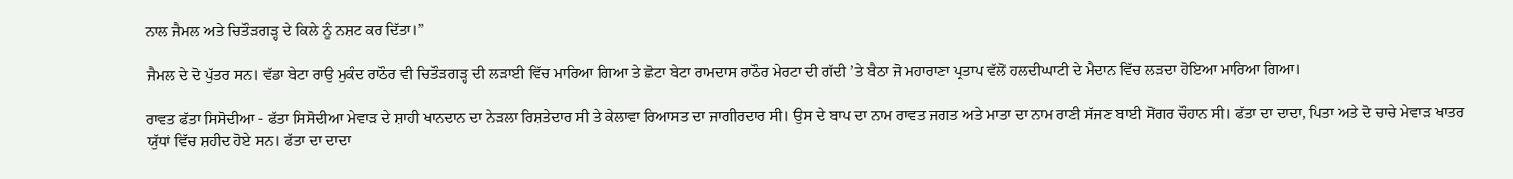ਨਾਲ ਜੈਮਲ ਅਤੇ ਚਿਤੌੜਗੜ੍ਹ ਦੇ ਕਿਲੇ ਨੂੰ ਨਸ਼ਟ ਕਰ ਦਿੱਤਾ।”

ਜੈਮਲ ਦੇ ਦੋ ਪੁੱਤਰ ਸਨ। ਵੱਡਾ ਬੇਟਾ ਰਾਉ ਮੁਕੰਦ ਰਾਠੌਰ ਵੀ ਚਿਤੌੜਗੜ੍ਹ ਦੀ ਲੜਾਈ ਵਿੱਚ ਮਾਰਿਆ ਗਿਆ ਤੇ ਛੋਟਾ ਬੇਟਾ ਰਾਮਦਾਸ ਰਾਠੌਰ ਮੇਰਟਾ ਦੀ ਗੱਦੀ ’ਤੇ ਬੈਠਾ ਜੋ ਮਹਾਰਾਣਾ ਪ੍ਰਤਾਪ ਵੱਲੋਂ ਹਲਦੀਘਾਟੀ ਦੇ ਮੈਦਾਨ ਵਿੱਚ ਲੜਦਾ ਹੋਇਆ ਮਾਰਿਆ ਗਿਆ।

ਰਾਵਤ ਫੱਤਾ ਸਿਸੋਦੀਆ - ਫੱਤਾ ਸਿਸੋਦੀਆ ਮੇਵਾੜ ਦੇ ਸ਼ਾਹੀ ਖਾਨਦਾਨ ਦਾ ਨੇੜਲਾ ਰਿਸ਼ਤੇਦਾਰ ਸੀ ਤੇ ਕੇਲਾਵਾ ਰਿਆਸਤ ਦਾ ਜਾਗੀਰਦਾਰ ਸੀ। ਉਸ ਦੇ ਬਾਪ ਦਾ ਨਾਮ ਰਾਵਤ ਜਗਤ ਅਤੇ ਮਾਤਾ ਦਾ ਨਾਮ ਰਾਣੀ ਸੱਜਣ ਬਾਈ ਸੋਂਗਰ ਚੌਹਾਨ ਸੀ। ਫੱਤਾ ਦਾ ਦਾਦਾ, ਪਿਤਾ ਅਤੇ ਦੋ ਚਾਚੇ ਮੇਵਾੜ ਖਾਤਰ ਯੁੱਧਾਂ ਵਿੱਚ ਸ਼ਹੀਦ ਹੋਏ ਸਨ। ਫੱਤਾ ਦਾ ਦਾਦਾ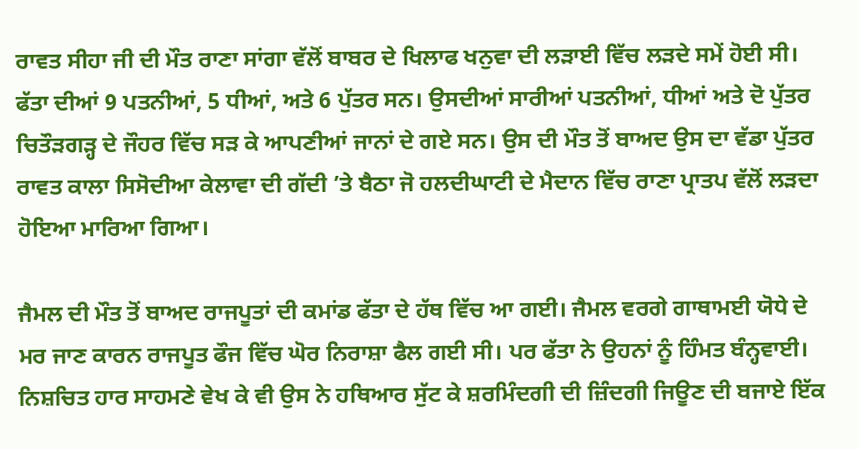ਰਾਵਤ ਸੀਹਾ ਜੀ ਦੀ ਮੌਤ ਰਾਣਾ ਸਾਂਗਾ ਵੱਲੋਂ ਬਾਬਰ ਦੇ ਖਿਲਾਫ ਖਨੁਵਾ ਦੀ ਲੜਾਈ ਵਿੱਚ ਲੜਦੇ ਸਮੇਂ ਹੋਈ ਸੀ। ਫੱਤਾ ਦੀਆਂ 9 ਪਤਨੀਆਂ, 5 ਧੀਆਂ, ਅਤੇ 6 ਪੁੱਤਰ ਸਨ। ਉਸਦੀਆਂ ਸਾਰੀਆਂ ਪਤਨੀਆਂ, ਧੀਆਂ ਅਤੇ ਦੋ ਪੁੱਤਰ ਚਿਤੌੜਗੜ੍ਹ ਦੇ ਜੌਹਰ ਵਿੱਚ ਸੜ ਕੇ ਆਪਣੀਆਂ ਜਾਨਾਂ ਦੇ ਗਏ ਸਨ। ਉਸ ਦੀ ਮੌਤ ਤੋਂ ਬਾਅਦ ਉਸ ਦਾ ਵੱਡਾ ਪੁੱਤਰ ਰਾਵਤ ਕਾਲਾ ਸਿਸੋਦੀਆ ਕੇਲਾਵਾ ਦੀ ਗੱਦੀ ’ਤੇ ਬੈਠਾ ਜੋ ਹਲਦੀਘਾਟੀ ਦੇ ਮੈਦਾਨ ਵਿੱਚ ਰਾਣਾ ਪ੍ਰਾਤਪ ਵੱਲੋਂ ਲੜਦਾ ਹੋਇਆ ਮਾਰਿਆ ਗਿਆ।

ਜੈਮਲ ਦੀ ਮੌਤ ਤੋਂ ਬਾਅਦ ਰਾਜਪੂਤਾਂ ਦੀ ਕਮਾਂਡ ਫੱਤਾ ਦੇ ਹੱਥ ਵਿੱਚ ਆ ਗਈ। ਜੈਮਲ ਵਰਗੇ ਗਾਥਾਮਈ ਯੋਧੇ ਦੇ ਮਰ ਜਾਣ ਕਾਰਨ ਰਾਜਪੂਤ ਫੌਜ ਵਿੱਚ ਘੋਰ ਨਿਰਾਸ਼ਾ ਫੈਲ ਗਈ ਸੀ। ਪਰ ਫੱਤਾ ਨੇ ਉਹਨਾਂ ਨੂੰ ਹਿੰਮਤ ਬੰਨ੍ਹਵਾਈ। ਨਿਸ਼ਚਿਤ ਹਾਰ ਸਾਹਮਣੇ ਵੇਖ ਕੇ ਵੀ ਉਸ ਨੇ ਹਥਿਆਰ ਸੁੱਟ ਕੇ ਸ਼ਰਮਿੰਦਗੀ ਦੀ ਜ਼ਿੰਦਗੀ ਜਿਊਣ ਦੀ ਬਜਾਏ ਇੱਕ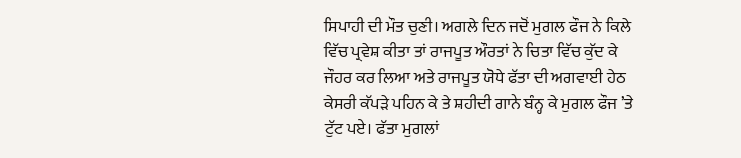ਸਿਪਾਹੀ ਦੀ ਮੌਤ ਚੁਣੀ। ਅਗਲੇ ਦਿਨ ਜਦੋਂ ਮੁਗਲ ਫੌਜ ਨੇ ਕਿਲੇ ਵਿੱਚ ਪ੍ਰਵੇਸ਼ ਕੀਤਾ ਤਾਂ ਰਾਜਪੂਤ ਔਰਤਾਂ ਨੇ ਚਿਤਾ ਵਿੱਚ ਕੁੱਦ ਕੇ ਜੌਹਰ ਕਰ ਲਿਆ ਅਤੇ ਰਾਜਪੂਤ ਯੋਧੇ ਫੱਤਾ ਦੀ ਅਗਵਾਈ ਹੇਠ ਕੇਸਰੀ ਕੱਪੜੇ ਪਹਿਨ ਕੇ ਤੇ ਸ਼ਹੀਦੀ ਗਾਨੇ ਬੰਨ੍ਹ ਕੇ ਮੁਗਲ ਫੌਜ ’ਤੇ ਟੁੱਟ ਪਏ। ਫੱਤਾ ਮੁਗਲਾਂ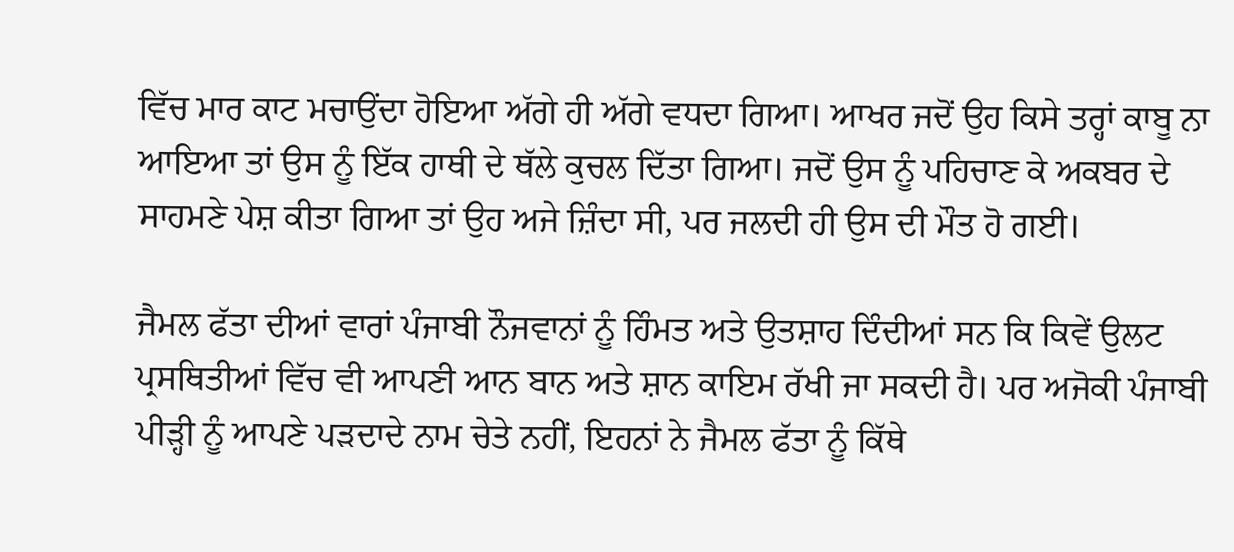ਵਿੱਚ ਮਾਰ ਕਾਟ ਮਚਾਉਂਦਾ ਹੋਇਆ ਅੱਗੇ ਹੀ ਅੱਗੇ ਵਧਦਾ ਗਿਆ। ਆਖਰ ਜਦੋਂ ਉਹ ਕਿਸੇ ਤਰ੍ਹਾਂ ਕਾਬੂ ਨਾ ਆਇਆ ਤਾਂ ਉਸ ਨੂੰ ਇੱਕ ਹਾਥੀ ਦੇ ਥੱਲੇ ਕੁਚਲ ਦਿੱਤਾ ਗਿਆ। ਜਦੋਂ ਉਸ ਨੂੰ ਪਹਿਚਾਣ ਕੇ ਅਕਬਰ ਦੇ ਸਾਹਮਣੇ ਪੇਸ਼ ਕੀਤਾ ਗਿਆ ਤਾਂ ਉਹ ਅਜੇ ਜ਼ਿੰਦਾ ਸੀ, ਪਰ ਜਲਦੀ ਹੀ ਉਸ ਦੀ ਮੌਤ ਹੋ ਗਈ।

ਜੈਮਲ ਫੱਤਾ ਦੀਆਂ ਵਾਰਾਂ ਪੰਜਾਬੀ ਨੌਜਵਾਨਾਂ ਨੂੰ ਹਿੰਮਤ ਅਤੇ ਉਤਸ਼ਾਹ ਦਿੰਦੀਆਂ ਸਨ ਕਿ ਕਿਵੇਂ ਉਲਟ ਪ੍ਰਸਥਿਤੀਆਂ ਵਿੱਚ ਵੀ ਆਪਣੀ ਆਨ ਬਾਨ ਅਤੇ ਸ਼ਾਨ ਕਾਇਮ ਰੱਖੀ ਜਾ ਸਕਦੀ ਹੈ। ਪਰ ਅਜੋਕੀ ਪੰਜਾਬੀ ਪੀੜ੍ਹੀ ਨੂੰ ਆਪਣੇ ਪੜਦਾਦੇ ਨਾਮ ਚੇਤੇ ਨਹੀਂ, ਇਹਨਾਂ ਨੇ ਜੈਮਲ ਫੱਤਾ ਨੂੰ ਕਿੱਥੇ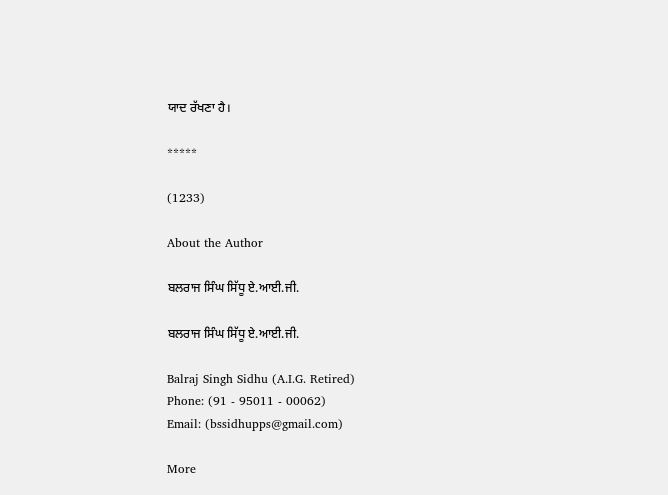ਯਾਦ ਰੱਖਣਾ ਹੈ।

*****

(1233)

About the Author

ਬਲਰਾਜ ਸਿੰਘ ਸਿੱਧੂ ਏ.ਆਈ.ਜੀ.

ਬਲਰਾਜ ਸਿੰਘ ਸਿੱਧੂ ਏ.ਆਈ.ਜੀ.

Balraj Singh Sidhu (A.I.G. Retired)
Phone: (91 - 95011 - 00062)
Email: (bssidhupps@gmail.com)

More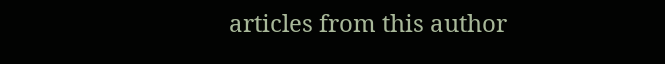articles from this author